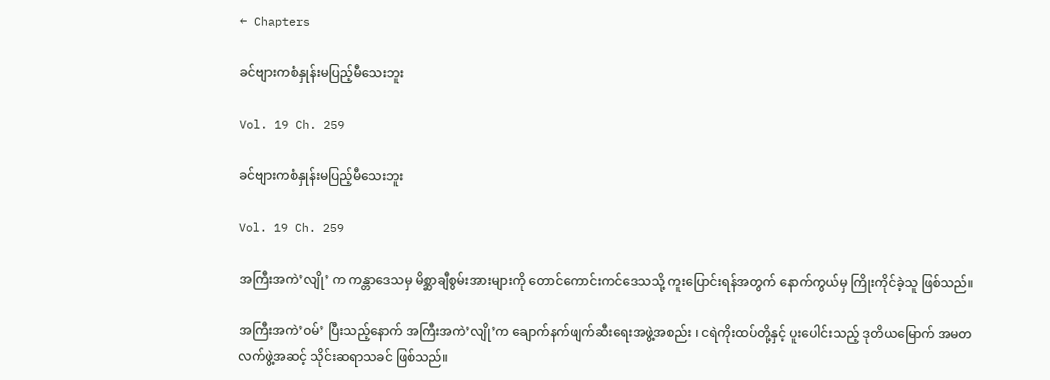← Chapters

ခင်ဗျားကစံနှုန်းမပြည့်မီသေးဘူး

Vol. 19 Ch. 259

ခင်ဗျားကစံနှုန်းမပြည့်မီသေးဘူး

Vol. 19 Ch. 259

အကြီးအကဲ’လျို’ က ကန္တာဒေသမှ မိစ္ဆာချီစွမ်းအားများကို တောင်ကောင်းကင်ဒေသသို့ ကူးပြောင်းရန်အတွက် နောက်ကွယ်မှ ကြိုးကိုင်ခဲ့သူ ဖြစ်သည်။

အကြီးအကဲ’ဝမ်’ ပြီးသည့်နောက် အကြီးအကဲ’လျို’က ချောက်နက်ဖျက်ဆီးရေးအဖွဲ့အစည်း ၊ ငရဲကိုးထပ်တို့နှင့် ပူးပေါင်းသည့် ဒုတိယမြောက် အမတလက်ဖွဲ့အဆင့် သိုင်းဆရာသခင် ဖြစ်သည်။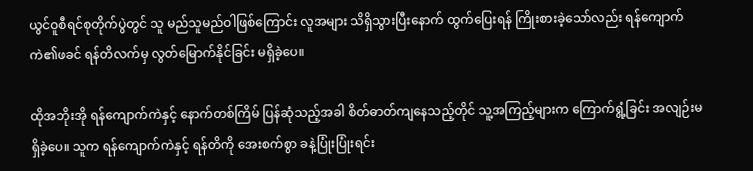ယွင်ဝူစီရင်စုတိုက်ပွဲတွင် သူ မည်သူမည်ဝါဖြစ်ကြောင်း လူအများ သိရှိသွားပြီးနောက် ထွက်ပြေးရန် ကြိုးစားခဲ့သော်လည်း ရန်ကျောက်ကဲ၏ဖခင် ရန်တိလက်မှ လွတ်မြောက်နိုင်ခြင်း မရှိခဲ့ပေ။

ထိုအဘိုးအို ရန်ကျောက်ကဲနှင့် နောက်တစ်ကြိမ် ပြန်ဆုံသည့်အခါ စိတ်ဓာတ်ကျနေသည့်တိုင် သူ့အကြည့်များက ကြောက်ရွံ့ခြင်း အလျဉ်းမရှိခဲ့ပေ။ သူက ရန်ကျောက်ကဲနှင့် ရန်တိကို အေးစက်စွာ ခနဲ့ပြုံးပြုံးရင်း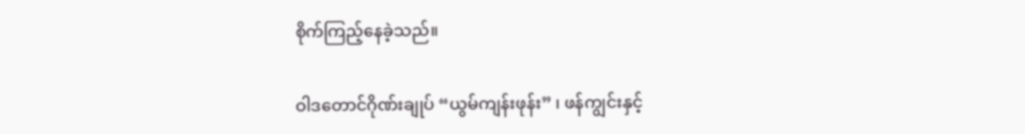စိုက်ကြည့်နေခဲ့သည်။

ဝါဒတောင်ဂိုဏ်းချုပ် “ယွမ်ကျန်းဖုန်း” ၊ ဖန်ကျွင်းနှင့်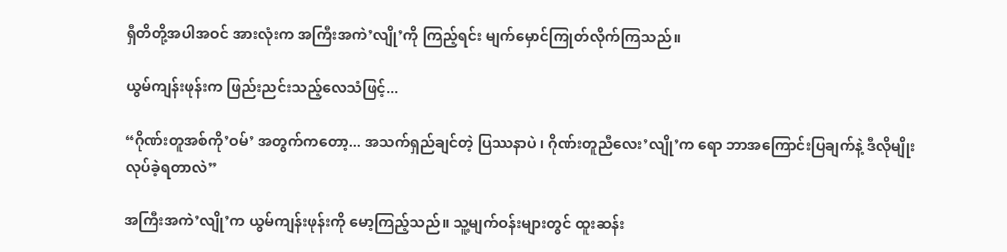ရှီတိတို့အပါအဝင် အားလုံးက အကြီးအကဲ’လျို’ကို ကြည့်ရင်း မျက်မှောင်ကြုတ်လိုက်ကြသည်။

ယွမ်ကျန်းဖုန်းက ဖြည်းညင်းသည့်လေသံဖြင့်...

“ဂိုဏ်းတူအစ်ကို’ဝမ်’ အတွက်ကတော့... အသက်ရှည်ချင်တဲ့ ပြဿနာပဲ ၊ ဂိုဏ်းတူညီလေး’လျို’က ရော ဘာအကြောင်းပြချက်နဲ့ ဒီလိုမျိုးလုပ်ခဲ့ရတာလဲ”

အကြီးအကဲ’လျို’က ယွမ်ကျန်းဖုန်းကို မော့ကြည့်သည်။ သူ့မျက်ဝန်းများတွင် ထူးဆန်း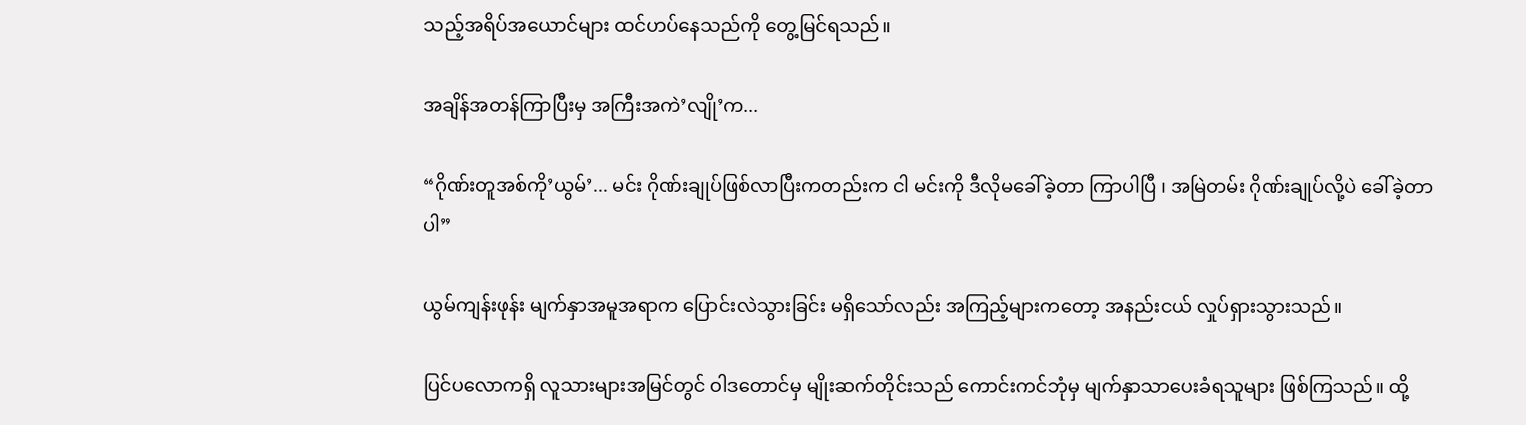သည့်အရိပ်အယောင်များ ထင်ဟပ်နေသည်ကို တွေ့မြင်ရသည်။

အချိန်အတန်ကြာပြီးမှ အကြီးအကဲ’လျို’က...

“ဂိုဏ်းတူအစ်ကို’ယွမ်’... မင်း ဂိုဏ်းချုပ်ဖြစ်လာပြီးကတည်းက ငါ မင်းကို ဒီလိုမခေါ်ခဲ့တာ ကြာပါပြီ ၊ အမြဲတမ်း ဂိုဏ်းချုပ်လို့ပဲ ခေါ်ခဲ့တာပါ”

ယွမ်ကျန်းဖုန်း မျက်နှာအမူအရာက ပြောင်းလဲသွားခြင်း မရှိသော်လည်း အကြည့်များကတော့ အနည်းငယ် လှုပ်ရှားသွားသည်။

ပြင်ပလောကရှိ လူသားများအမြင်တွင် ဝါဒတောင်မှ မျိုးဆက်တိုင်းသည် ကောင်းကင်ဘုံမှ မျက်နှာသာပေးခံရသူများ ဖြစ်ကြသည်။ ထို့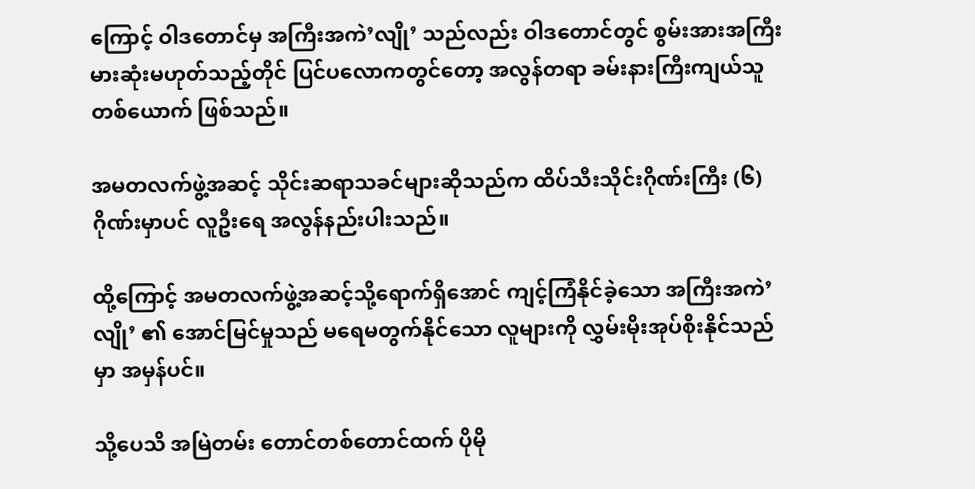ကြောင့် ဝါဒတောင်မှ အကြီးအကဲ’လျို’ သည်လည်း ဝါဒတောင်တွင် စွမ်းအားအကြီးမားဆုံးမဟုတ်သည့်တိုင် ပြင်ပလောကတွင်တော့ အလွန်တရာ ခမ်းနားကြီးကျယ်သူတစ်ယောက် ဖြစ်သည်။

အမတလက်ဖွဲ့အဆင့် သိုင်းဆရာသခင်များဆိုသည်က ထိပ်သီးသိုင်းဂိုဏ်းကြီး (၆)ဂိုဏ်းမှာပင် လူဦးရေ အလွန်နည်းပါးသည်။

ထို့ကြောင့် အမတလက်ဖွဲ့အဆင့်သို့ရောက်ရှိအောင် ကျင့်ကြံနိုင်ခဲ့သော အကြီးအကဲ’လျို’ ၏ အောင်မြင်မှုသည် မရေမတွက်နိုင်သော လူများကို လွှမ်းမိုးအုပ်စိုးနိုင်သည်မှာ အမှန်ပင်။

သို့ပေသိ အမြဲတမ်း တောင်တစ်တောင်ထက် ပိုမို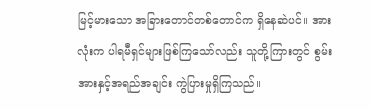မြင့်မားသော အခြားတောင်တစ်တောင်က ရှိနေဆဲပင်။ အားလုံးက ပါရမီရှင်များဖြစ်ကြသော်လည်း သူတို့ကြားတွင် စွမ်းအားနှင့်အရည်အချင်း ကွဲပြားမှုရှိကြသည်။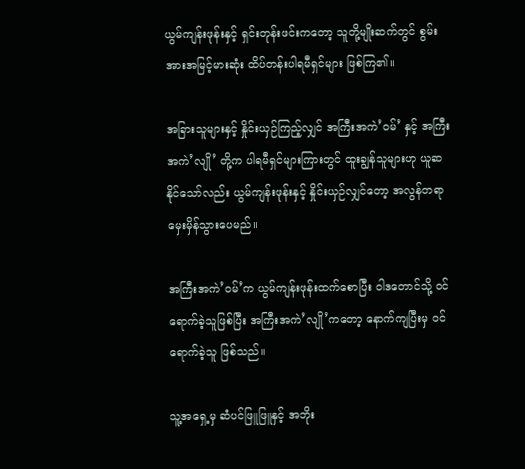ယွမ်ကျန်းဖုန်းနှင့် ရှင်းတုန်းဖင်းကတော့ သူတို့မျိုးဆက်တွင် စွမ်းအားအမြင့်မားဆုံး ထိပ်တန်းပါရမီရှင်များ ဖြစ်ကြ၏။

အခြားသူများနှင့် နှိုင်းယှဉ်ကြည့်လျှင် အကြီးအကဲ’ဝမ်’ နှင့် အကြီးအကဲ’လျို’ တို့က ပါရမီရှင်များကြားတွင် ထူးချွန်သူများဟု ယူဆနိုင်သော်လည်း ယွမ်ကျန်းဖုန်းနှင့် နှိုင်းယှဉ်လျှင်တော့ အလွန်တရာ မှေးမှိန်သွားပေမည်။

အကြီးအကဲ’ဝမ်’က ယွမ်ကျန်းဖုန်းထက်‌စောပြီး ဝါဒတောင်သို့ ဝင်ရောက်ခဲ့သူဖြစ်ပြီး အကြီးအကဲ’လျို’ကတော့ နောက်ကျပြီးမှ ဝင်ရောက်ခဲ့သူ ဖြစ်သည်။

သူ့အရှေ့မှ ဆံပင်ဖြူဖြူနှင့် အဘိုး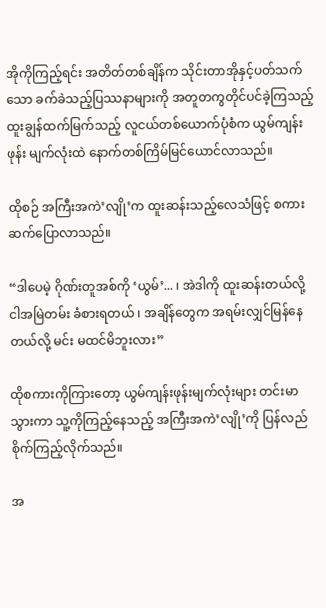အိုကိုကြည့်ရင်း အတိတ်တစ်ချိန်က သိုင်းတာအိုနှင့်ပတ်သက်သော ခက်ခဲသည့်ပြဿနာများကို အတူတကွတိုင်ပင်ခဲ့ကြသည့် ထူးချွန်ထက်မြက်သည့် လူငယ်တစ်ယောက်ပုံစံက ယွမ်ကျန်းဖုန်း မျက်လုံးထဲ နောက်တစ်ကြိမ်မြင်ယောင်လာသည်။

ထိုစဉ် အကြီးအကဲ’လျို’က ထူးဆန်းသည့်လေသံဖြင့် စကားဆက်ပြောလာသည်။

“ဒါပေမဲ့ ဂိုဏ်းတူအစ်ကို ‘ယွမ်’... ၊ အဲဒါကို ထူးဆန်းတယ်လို့ ငါအမြဲတမ်း ခံစားရတယ် ၊ အချိန်တွေက အရမ်းလျှင်မြန်နေတယ်လို့ မင်း မထင်မိဘူးလား”

ထိုစကားကိုကြားတော့ ယွမ်ကျန်းဖုန်းမျက်လုံးများ တင်းမာသွားကာ သူ့ကိုကြည့်နေသည့် အကြီးအကဲ’လျို’ကို ပြန်လည်စိုက်ကြည့်လိုက်သည်။

အ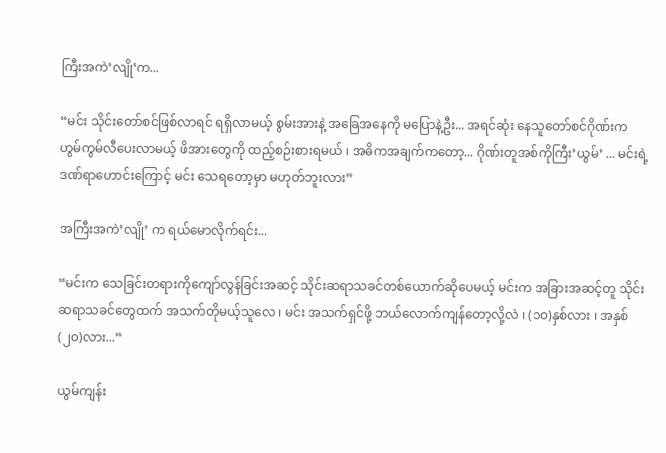ကြီးအကဲ’လျို’က...

“မင်း သိုင်းတော်စင်ဖြစ်လာရင် ရရှိလာမယ့် စွမ်းအားနဲ့ အခြေအနေကို မပြောနဲ့ဦး... အရင်ဆုံး နေသူတော်စင်ဂိုဏ်းက ဟွမ်ကွမ်လီပေးလာမယ့် ဖိအားတွေကို ထည့်စဉ်းစားရမယ် ၊ အဓိကအချက်ကတော့... ဂိုဏ်းတူအစ်ကိုကြီး’ယွမ်’ ... မင်းရဲ့ ဒဏ်ရာဟောင်းကြောင့် မင်း သေရတော့မှာ မဟုတ်ဘူးလား”

အကြီးအကဲ’လျို’ က ရယ်မောလိုက်ရင်း...

“မင်းက သေခြင်းတရားကိုကျော်လွန်ခြင်းအဆင့် သိုင်းဆရာသခင်တစ်ယောက်ဆိုပေမယ့် မင်းက အခြားအဆင့်တူ သိုင်းဆရာသခင်တွေထက် အသက်တိုမယ့်သူလေ ၊ မင်း အသက်ရှင်ဖို့ ဘယ်လောက်ကျန်တော့လို့လဲ ၊ (၁၀)နှစ်လား ၊ အနှစ် (၂၀)လား...”

ယွမ်ကျန်း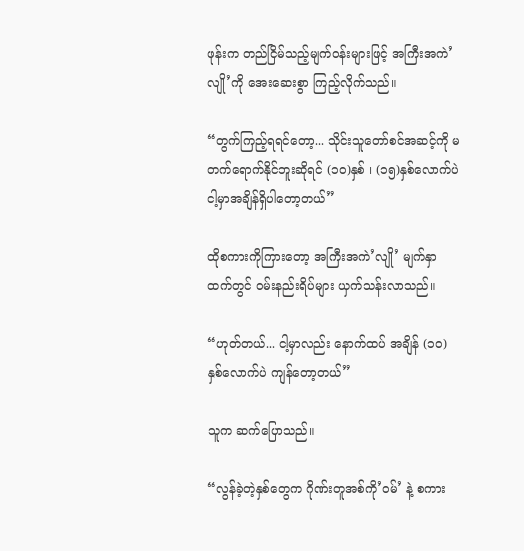ဖုန်းက တည်ငြိမ်သည့်မျက်ဝန်းများဖြင့် အကြီးအကဲ’လျို’ကို အေးဆေးစွာ ကြည့်လိုက်သည်။

“တွက်ကြည့်ရရင်တော့... သိုင်းသူတော်စင်အဆင့်ကို မတက်ရောက်နိုင်ဘူးဆိုရင် (၁၀)နှစ် ၊ (၁၅)နှစ်လောက်ပဲ ငါ့မှာအချိန်ရှိပါတော့တယ်”

ထိုစကားကိုကြားတော့ အကြီးအကဲ’လျို’ မျက်နှာထက်တွင် ဝမ်းနည်းရိပ်များ ယှက်သန်းလာသည်။

“ဟုတ်တယ်... ငါ့မှာလည်း နောက်ထပ် အချိန် (၁၀)နှစ်လောက်ပဲ ကျန်တော့တယ်”

သူက ဆက်ပြောသည်။

“လွန်ခဲ့တဲ့နှစ်တွေက ဂိုဏ်းတူအစ်ကို’ဝမ်’ နဲ့ စကား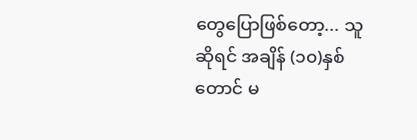တွေပြောဖြစ်တော့... သူဆိုရင် အချိန် (၁၀)နှစ်တောင် မ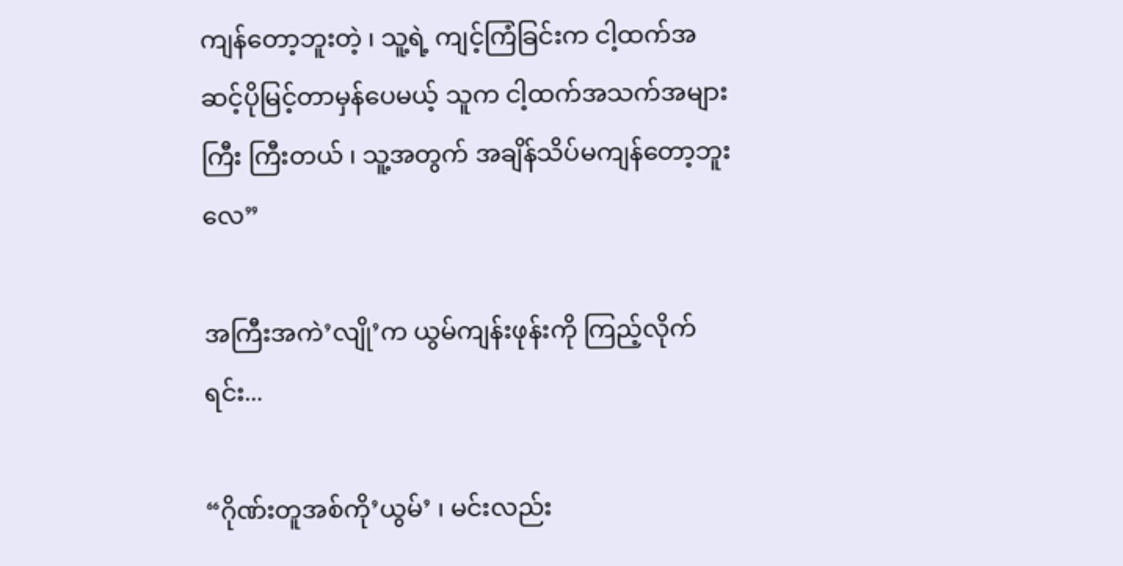ကျန်တော့ဘူးတဲ့ ၊ သူ့ရဲ့ ကျင့်ကြံခြင်းက ငါ့ထက်အဆင့်ပိုမြင့်တာမှန်ပေမယ့် သူက ငါ့ထက်အသက်အများကြီး ကြီးတယ် ၊ သူ့အတွက် အချိန်သိပ်မကျန်တော့ဘူးလေ”

အကြီးအကဲ’လျို’က ယွမ်ကျန်းဖုန်းကို ကြည့်လိုက်ရင်း...

“ဂိုဏ်းတူအစ်ကို’ယွမ်’ ၊ မင်းလည်း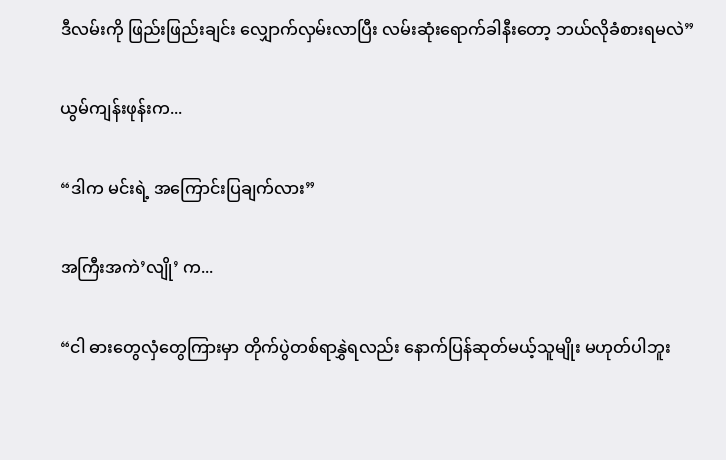ဒီလမ်းကို ဖြည်းဖြည်းချင်း လျှောက်လှမ်းလာပြီး လမ်းဆုံးရောက်ခါနီးတော့ ဘယ်လိုခံစားရမလဲ”

ယွမ်ကျန်းဖုန်းက...

“ဒါက မင်းရဲ့ အကြောင်းပြချက်လား”

အကြီးအကဲ’လျို’ က...

“ငါ ဓားတွေလှံတွေကြားမှာ တိုက်ပွဲတစ်ရာနွှဲရလည်း နောက်ပြန်ဆုတ်မယ့်သူမျိုး မဟုတ်ပါဘူး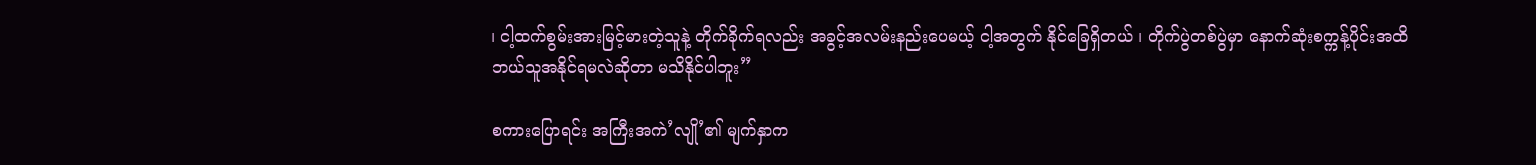၊ ငါ့ထက်စွမ်းအားမြင့်မားတဲ့သူနဲ့ တိုက်ခိုက်ရလည်း အခွင့်အလမ်းနည်းပေမယ့် ငါ့အတွက် နိုင်ခြေရှိတယ် ၊ တိုက်ပွဲတစ်ပွဲမှာ နောက်ဆုံးစက္ကန့်ပိုင်းအထိ ဘယ်သူအနိုင်ရမလဲဆိုတာ မသိနိုင်ပါဘူး”

စကားပြောရင်း အကြီးအကဲ’လျို’၏ မျက်နှာက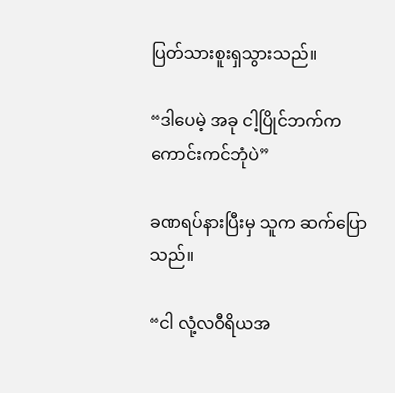ပြတ်သားစူးရှသွားသည်။

“ဒါပေမဲ့ အခု ငါ့ပြိုင်ဘက်က ကောင်းကင်ဘုံပဲ”

ခဏရပ်နားပြီးမှ သူက ဆက်ပြောသည်။

“ငါ လုံ့လဝီရိယအ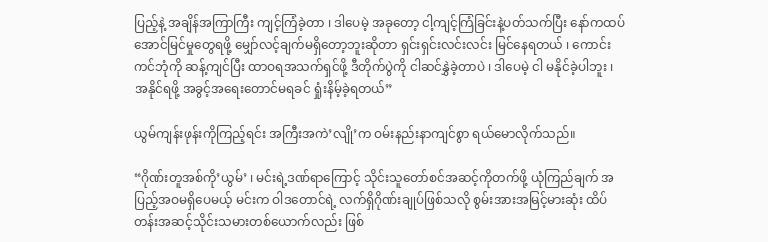ပြည့်နဲ့ အချိန်အကြာကြီး ကျင့်ကြံခဲ့တာ ၊ ဒါပေမဲ့ အခုတော့ ငါ့ကျင့်ကြံခြင်းနဲ့ပတ်သက်ပြီး နော်ကထပ်အောင်မြင်မှုတွေရဖို့ မျှော်လင့်ချက်မရှိတော့ဘူးဆိုတာ ရှင်းရှင်းလင်းလင်း မြင်နေရတယ် ၊ ကောင်းကင်ဘုံကို ဆန့်ကျင်ပြီး ထာဝရအသက်ရှင်ဖို့ ဒီတိုက်ပွဲကို ငါဆင်နွှဲခဲ့တာပဲ ၊ ဒါပေမဲ့ ငါ မနိုင်ခဲ့ပါဘူး ၊ အနိုင်ရဖို့ အခွင့်အရေးတောင်မရခင် ရှုံးနိမ့်ခဲ့ရတယ်”

ယွမ်ကျန်းဖုန်းကိုကြည့်ရင်း အကြီးအကဲ’လျို’က ဝမ်းနည်းနာကျင်စွာ ရယ်မောလိုက်သည်။

“ဂိုဏ်းတူအစ်ကို’ယွမ်’ ၊ မင်းရဲ့ဒဏ်ရာကြောင့် သိုင်းသူတော်စင်အဆင့်ကိုတက်ဖို့ ယုံကြည်ချက် အပြည့်အဝမရှိပေမယ့် မင်းက ဝါဒတောင်ရဲ့ လက်ရှိဂိုဏ်းချုပ်ဖြစ်သလို စွမ်းအားအမြင့်မားဆုံး ထိပ်တန်းအဆင့်သိုင်းသမားတစ်ယောက်လည်း ဖြစ်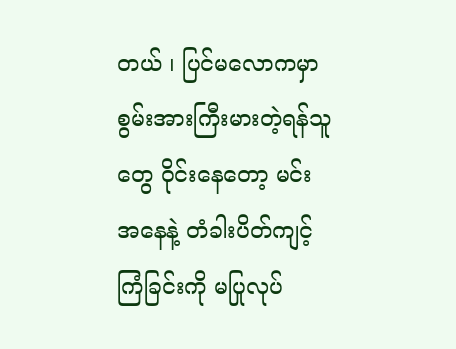တယ် ၊ ပြင်မလောကမှာ စွမ်းအားကြီးမားတဲ့ရန်သူတွေ ဝိုင်းနေတော့ မင်းအနေနဲ့ တံခါးပိတ်ကျင့်ကြံခြင်းကို မပြုလုပ်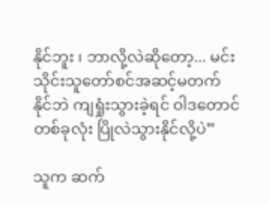နိုင်ဘူး ၊ ဘာလို့လဲဆိုတော့... မင်း သိုင်းသူတော်စင်အဆင့်မတက်နိုင်ဘဲ ကျရှုံးသွားခဲ့ရင် ဝါဒတောင်တစ်ခုလုံး ပြိုလဲသွားနိုင်လို့ပဲ”

သူက ဆက်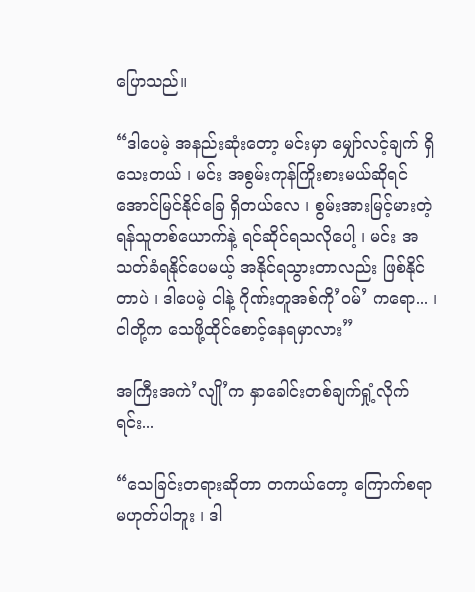ပြောသည်။

“ဒါပေမဲ့ အနည်းဆုံးတော့ မင်းမှာ မျှော်လင့်ချက် ရှိသေးတယ် ၊ မင်း အစွမ်းကုန်ကြိုးစားမယ်ဆိုရင် အောင်မြင်နိုင်ခြေ ရှိတယ်လေ ၊ စွမ်းအားမြင့်မားတဲ့ ရန်သူတစ်ယောက်နဲ့ ရင်ဆိုင်ရသလိုပေါ့ ၊ မင်း အသတ်ခံရနိုင်ပေမယ့် အနိုင်ရသွားတာလည်း ဖြစ်နိုင်တာပဲ ၊ ဒါပေမဲ့ ငါနဲ့ ဂိုဏ်းတူအစ်ကို’ဝမ်’ ကရော... ၊ ငါတို့က သေဖို့ထိုင်စောင့်နေရမှာလား”

အကြီးအကဲ’လျို’က နှာခေါင်းတစ်ချက်ရှုံ့လိုက်ရင်း...

“သေခြင်းတရားဆိုတာ တကယ်တော့ ကြောက်စရာမဟုတ်ပါဘူး ၊ ဒါ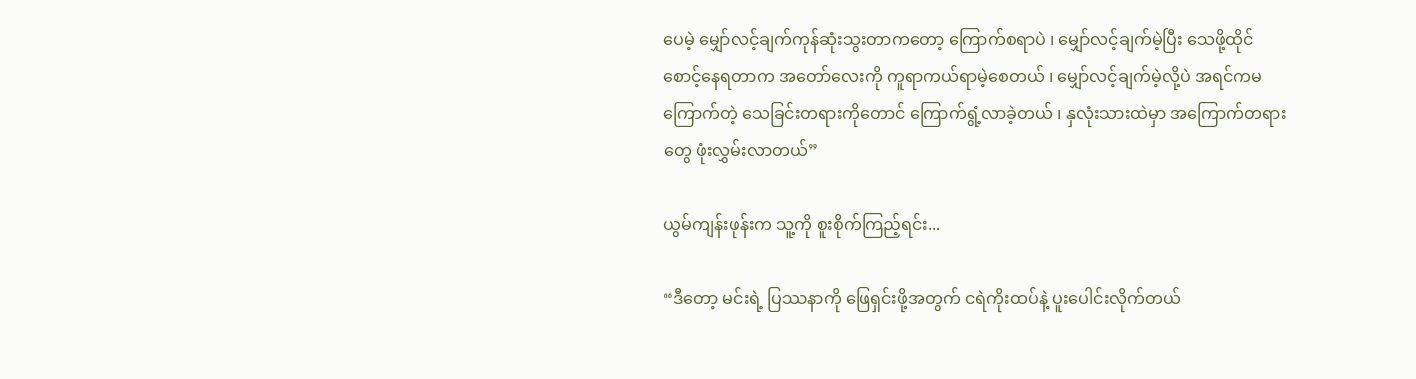ပေမဲ့ မျှော်လင့်ချက်ကုန်ဆုံးသွးတာကတော့ ကြောက်စရာပဲ ၊ မျှော်လင့်ချက်မဲ့ပြီး သေဖို့ထိုင်စောင့်နေရတာက အတော်လေးကို ကူရာကယ်ရာမဲ့စေတယ် ၊ မျှော်လင့်ချက်မဲ့လို့ပဲ အရင်ကမကြောက်တဲ့ သေခြင်းတရားကိုတောင် ကြောက်ရွံ့လာခဲ့တယ် ၊ နှလုံးသားထဲမှာ အကြောက်တရားတွေ ဖုံးလွှမ်းလာတယ်”

ယွမ်ကျန်းဖုန်းက သူ့ကို စူးစိုက်ကြည့်ရင်း...

“ဒီတော့ မင်းရဲ့ ပြဿနာကို ဖြေရှင်းဖို့အတွက် ငရဲကိုးထပ်နဲ့ ပူးပေါင်းလိုက်တယ်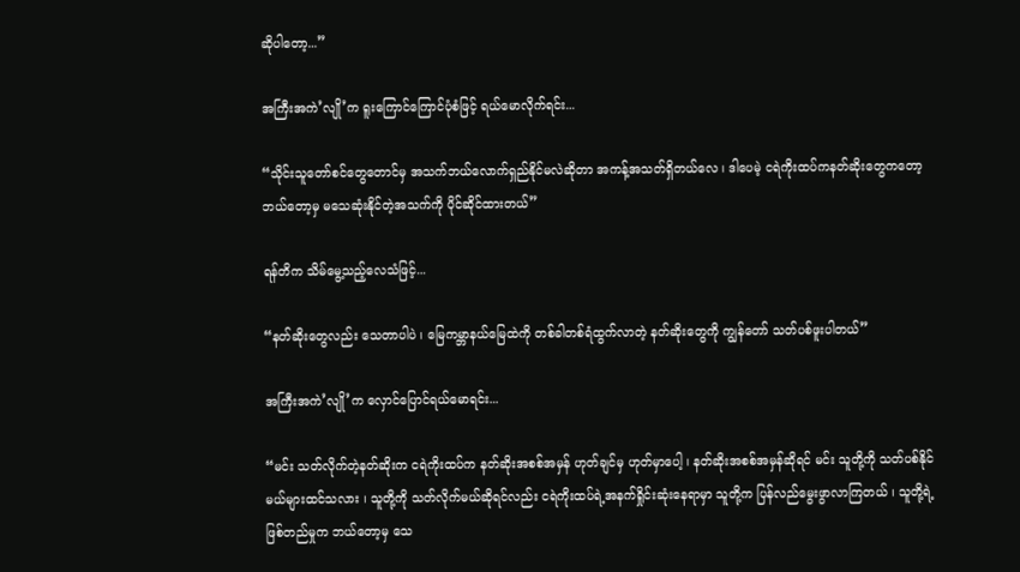ဆိုပါတော့...”

အကြီးအကဲ’လျို’က ရူးကြောင်ကြောင်ပုံစံဖြင့် ရယ်မောလိုက်ရင်း...

“သိုင်းသူတော်စင်တွေတောင်မှ အသက်ဘယ်လောက်ရှည်နိုင်မလဲဆိုတာ အကန့်အသတ်ရှိတယ်လေ ၊ ဒါပေမဲ့ ငရဲကိုးထပ်ကနတ်ဆိုးတွေကတော့ ဘယ်တော့မှ မသေဆုံးနိုင်တဲ့အသက်ကို ပိုင်ဆိုင်ထားတယ်”

ရန်တိက သိမ်မွေ့သည့်လေသံဖြင့်...

“နတ်ဆိုးတွေလည်း သေတာပါပဲ ၊ မြေကမ္ဘာနယ်မြေထဲကို တစ်ခါတစ်ရံထွက်လာတဲ့ နတ်ဆိုးတွေကို ကျွန်တော် သတ်ပစ်ဖူးပါတယ်”

အကြီးအကဲ’လျို’က လှောင်ပြောင်ရယ်မောရင်း...

“မင်း သတ်လိုက်တဲ့နတ်ဆိုးက ငရဲကိုးထပ်က နတ်ဆိုးအစစ်အမှန် ဟုတ်ချင်မှ ဟုတ်မှာပေါ့ ၊ နတ်ဆိုးအစစ်အမှန်ဆိုရင် မင်း သူတို့ကို သတ်ပစ်နိုင်မယ်များထင်သလား ၊ သူတို့ကို သတ်လိုက်မယ်ဆိုရင်လည်း ငရဲကိုးထပ်ရဲ့အနက်ရှိုင်းဆုံးနေရာမှာ သူတို့က ပြန်လည်မွေးဖွာလာကြတယ် ၊ သူတို့ရဲ့ ဖြစ်တည်မှုက ဘယ်တော့မှ သေ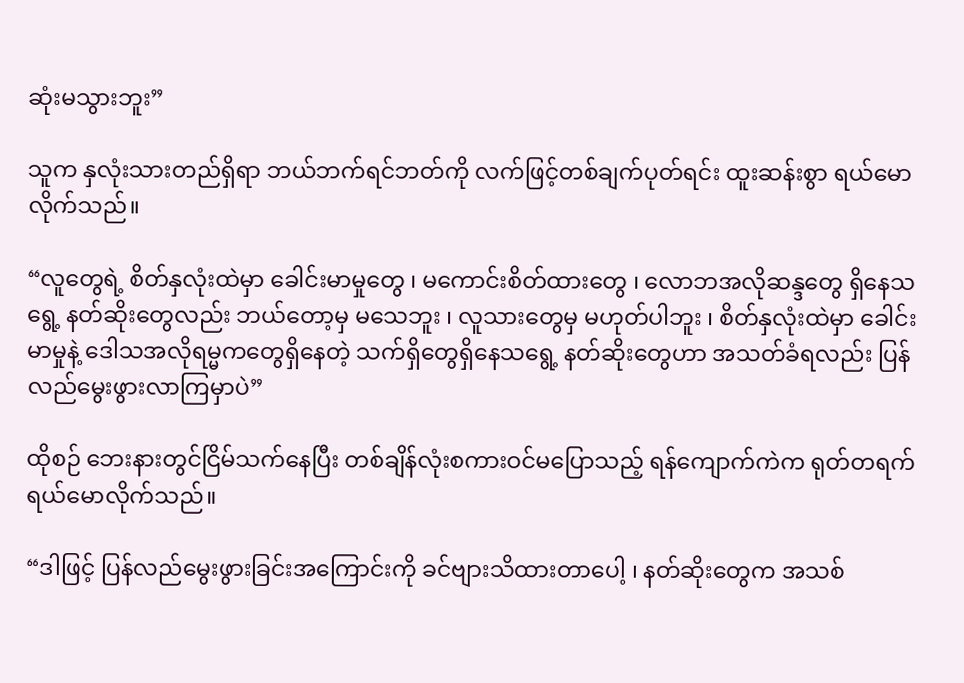ဆုံးမသွားဘူး”

သူက နှလုံးသားတည်ရှိရာ ဘယ်ဘက်ရင်ဘတ်ကို လက်ဖြင့်တစ်ချက်ပုတ်ရင်း ထူးဆန်းစွာ ရယ်မောလိုက်သည်။

“လူတွေရဲ့ စိတ်နှလုံးထဲမှာ ခေါင်းမာမှုတွေ ၊ မကောင်းစိတ်ထားတွေ ၊ လောဘအလိုဆန္ဒတွေ ရှိနေသရွေ့ နတ်ဆိုးတွေလည်း ဘယ်တော့မှ မသေဘူး ၊ လူသားတွေမှ မဟုတ်ပါဘူး ၊ စိတ်နှလုံးထဲမှာ ခေါင်းမာမှုနဲ့ ဒေါသအလိုရမ္မကတွေရှိနေတဲ့ သက်ရှိတွေရှိနေသရွေ့ နတ်ဆိုးတွေဟာ အသတ်ခံရလည်း ပြန်လည်မွေးဖွားလာကြမှာပဲ”

ထိုစဉ် ဘေးနားတွင်ငြိမ်သက်နေပြီး တစ်ချိန်လုံးစကားဝင်မပြောသည့် ရန်ကျောက်ကဲက ရုတ်တရက် ရယ်မောလိုက်သည်။

“ဒါဖြင့် ပြန်လည်မွေးဖွားခြင်းအကြောင်းကို ခင်ဗျားသိထားတာပေါ့ ၊ နတ်ဆိုးတွေက အသစ်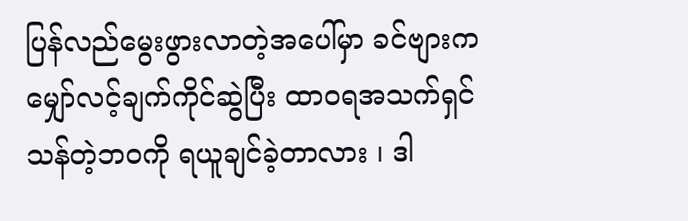ပြန်လည်မွေးဖွားလာတဲ့အပေါ်မှာ ခင်ဗျားက မျှော်လင့်ချက်ကိုင်ဆွဲပြီး ထာဝရအသက်ရှင်သန်တဲ့ဘဝကို ရယူချင်ခဲ့တာလား ၊ ဒါ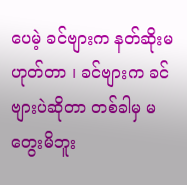ပေမဲ့ ခင်ဗျားက နတ်ဆိုးမဟုတ်တာ ၊ ခင်ဗျားက ခင်ဗျားပဲဆိုတာ တစ်ခါမှ မတွေးမိဘူး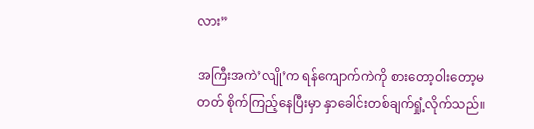လား”

အကြီးအကဲ’လျို’က ရန်ကျောက်ကဲကို စားတော့ဝါးတော့မတတ် စိုက်ကြည့်နေပြီးမှာ နှာခေါင်းတစ်ချက်ရှုံ့လိုက်သည်။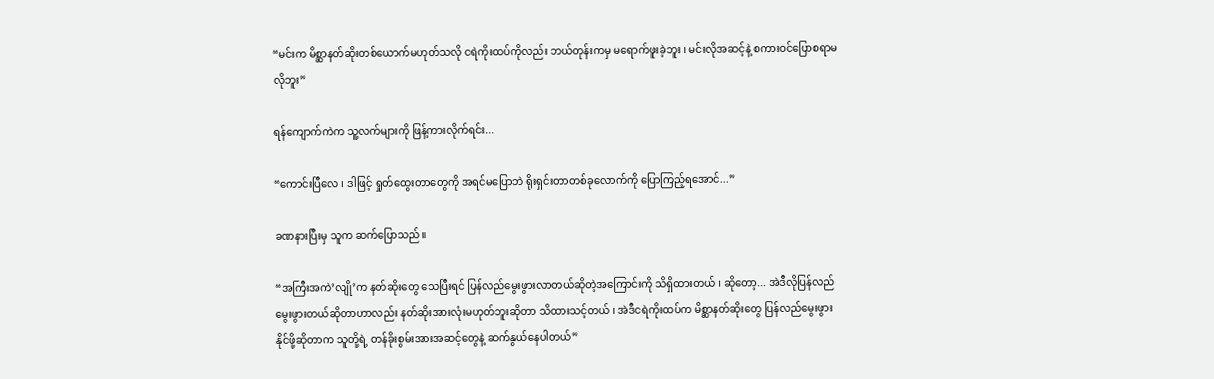“မင်းက မိစ္ဆာနတ်ဆိုးတစ်ယောက်မဟုတ်သလို ငရဲကိုးထပ်ကိုလည်း ဘယ်တုန်းကမှ မရောက်ဖူးခဲ့ဘူး ၊ မင်းလိုအဆင့်နဲ့ စကားဝင်ပြောစရာမလိုဘူး”

ရန်ကျောက်ကဲက သူ့လက်များကို ဖြန့်ကားလိုက်ရင်း...

“ကောင်းပြီလေ ၊ ဒါဖြင့် ရှုတ်ထွေးတာတွေကို အရင်မပြောဘဲ ရိုးရှင်းတာတစ်ခုလောက်ကို ပြောကြည့်ရအောင်...”

ခဏနားပြီးမှ သူက ဆက်ပြောသည်။

“အကြီးအကဲ’လျို’က နတ်ဆိုးတွေ သေပြီးရင် ပြန်လည်မွေးဖွားလာတယ်ဆိုတဲ့အကြောင်းကို သိရှိထားတယ် ၊ ဆိုတော့... အဲဒီလိုပြန်လည်မွေးဖွားတယ်ဆိုတာဟာလည်း နတ်ဆိုးအားလုံးမဟုတ်ဘူးဆိုတာ သိထားသင့်တယ် ၊ အဲဒီငရဲကိုးထပ်က မိစ္ဆာနတ်ဆိုးတွေ ပြန်လည်မွေးဖွားနိုင်ဖို့ဆိုတာက သူတို့ရဲ့ တန်ခိုးစွမ်းအားအဆင့်တွေနဲ့ ဆက်နွယ်နေပါတယ်”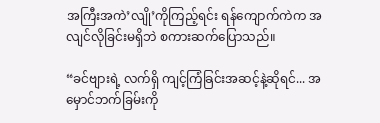အကြီးအကဲ’လျို’ကိုကြည့်ရင်း ရန်ကျောက်ကဲက အလျင်လိုခြင်းမရှိဘဲ စကားဆက်ပြောသည်။

“ခင်ဗျားရဲ့ လက်ရှိ ကျင့်ကြံခြင်းအဆင့်နဲ့ဆိုရင်... အမှောင်ဘက်ခြမ်းကို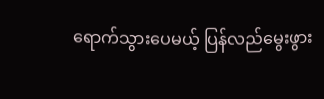ရောက်သွားပေမယ့် ပြန်လည်မွေးဖွား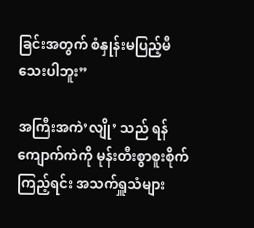ခြင်းအတွက် စံနှုန်းမပြည့်မီသေးပါဘူး”

အကြီးအကဲ’လျို’ သည် ရန်ကျောက်ကဲကို မုန်းတီးစွာစူးစိုက်ကြည့်ရင်း အသက်ရှူသံများ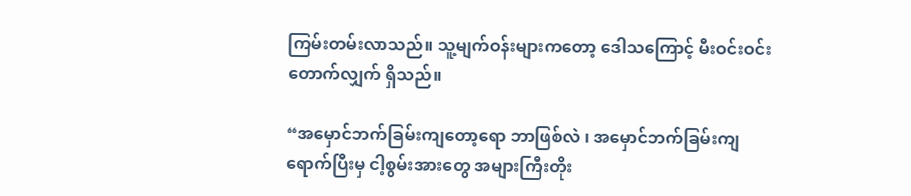ကြမ်းတမ်းလာသည်။ သူ့မျက်ဝန်းများကတော့ ဒေါသကြောင့် မီးဝင်းဝင်းတောက်လျှက် ရှိသည်။

“အမှောင်ဘက်ခြမ်းကျတော့ရော ဘာဖြစ်လဲ ၊ အမှောင်ဘက်ခြမ်းကျရောက်ပြီးမှ ငါ့စွမ်းအားတွေ အများကြီးတိုး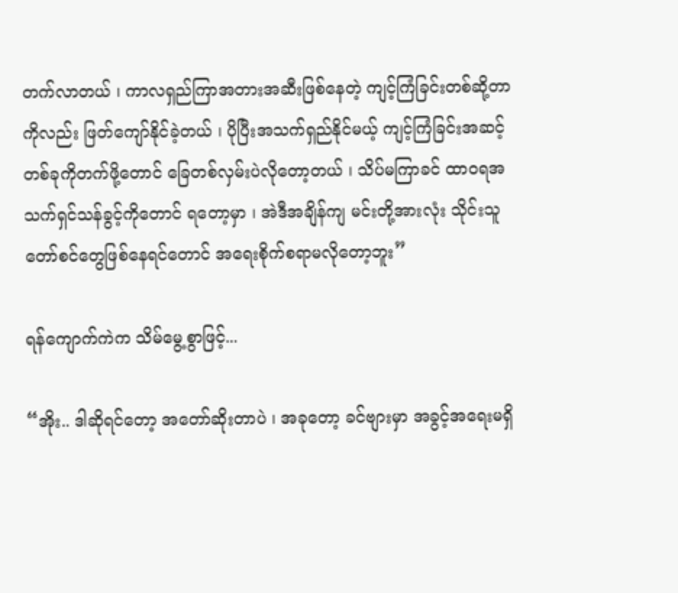တက်လာတယ် ၊ ကာလရှည်ကြာအတားအဆီးဖြစ်နေတဲ့ ကျင့်ကြံခြင်းတစ်ဆို့တာကိုလည်း ဖြတ်ကျော်နိုင်ခဲ့တယ် ၊ ပိုပြီးအသက်ရှည်နိုင်မယ့် ကျင့်ကြံခြင်းအဆင့်တစ်ခုကိုတက်ဖို့တောင် ခြေတစ်လှမ်းပဲလိုတော့တယ် ၊ သိပ်မကြာခင် ထာဝရအသက်ရှင်သန်ခွင့်ကိုတောင် ရတော့မှာ ၊ အဲဒီအချိန်ကျ မင်းတို့အားလုံး သိုင်းသူတော်စင်တွေဖြစ်နေရင်တောင် အရေးစိုက်စရာမလိုတော့ဘူး”

ရန်ကျောက်ကဲက သိမ်မွေ့စွာဖြင့်...

“အိုး.. ဒါဆိုရင်တော့ အတော်ဆိုးတာပဲ ၊ အခုတော့ ခင်ဗျားမှာ အခွင့်အရေးမရှိ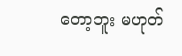တော့ဘူး မဟုတ်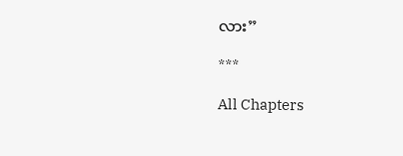လား”

***

All Chapters